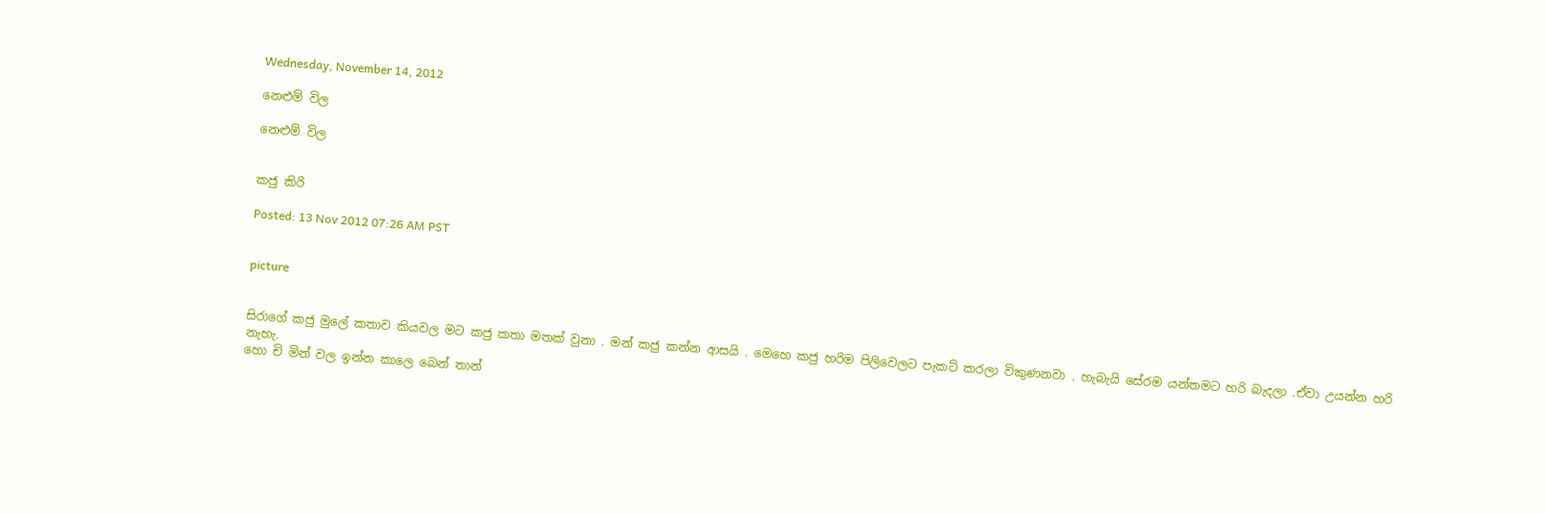Wednesday, November 14, 2012

නෙළුම් විල

නෙළුම් විල


කජු කිරි

Posted: 13 Nov 2012 07:26 AM PST


picture


සිරාගේ කජු මුලේ කතාව කියවල මට කජු කතා මතක් වුනා . මන් කජු කන්න ආසයි . මෙහෙ කජු හරිම පිලිවෙලට පැකට් කරලා විකුණනවා . හැබැයි සේරම යන්තමට හරි බැදලා .ඒවා උයන්න හරි නැහැ.
හො චි මින් වල ඉන්න කාලෙ බෙන් තාන්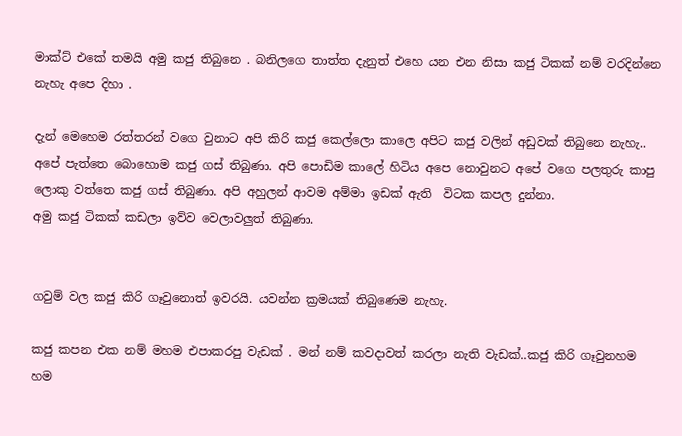මාක්ට් එකේ තමයි අමු කජු තිබුනෙ . බනිලගෙ තාත්ත දැනුත් එහෙ යන එන නිසා කජු ටිකක් නම් වරදින්නෙ නැහැ අපෙ දිහා .

දැන් මෙහෙම රත්තරන් වගෙ වුනාට අපි කිරි කජු කෙල්ලො කාලෙ අපිට කජු වලින් අඩුවක් තිබුනෙ නැහැ..
අපේ පැත්තෙ බොහොම කජු ගස් තිබුණා. අපි පොඩිම කාලේ හිටිය අපෙ නොවුනට අපේ වගෙ පලතුරු කාපු ලොකු වත්තෙ කජු ගස් තිබුණා. අපි අහුලන් ආවම අම්මා ඉඩක් ඇති  විටක කපල දුන්නා.
අමු කජු ටිකක් කඩලා ඉව්ව වෙලාවලුත් තිබුණා.


ගවුම් වල කජු කිරි ගෑවුනොත් ඉවරයි. යවන්න ක්‍රමයක් තිබුණෙම නැහැ.

කජු කපන එක නම් මහම එපාකරපු වැඩක් . මන් නම් කවදාවත් කරලා නැති වැඩක්..කජු කිරි ගෑවුනහම හම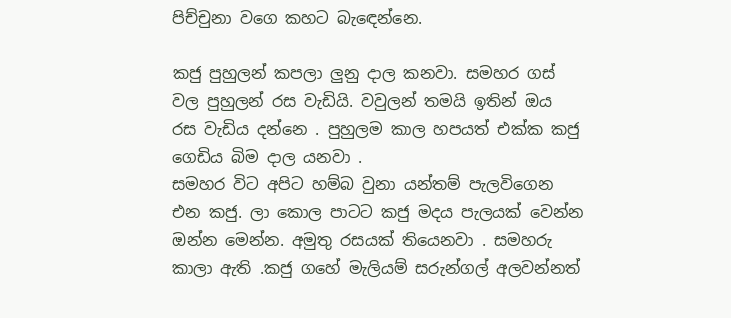පිච්චුනා වගෙ කහට බැඳෙන්නෙ.

කජු පුහුලන් කපලා ලුනු දාල කනවා. සමහර ගස් වල පුහුලන් රස වැඩියි. වවුලන් තමයි ඉතින් ඔය රස වැඩිය දන්නෙ . පුහුලම කාල හපයත් එක්ක කජු ගෙඩිය බිම දාල යනවා .
සමහර විට අපිට හම්බ වුනා යන්තම් පැලවිගෙන එන කජු. ලා කොල පාටට කජු මදය පැලයක් වෙන්න ඔන්න මෙන්න. අමුතු රසයක් තියෙනවා . සමහරු කාලා ඇති .කජු ගහේ මැලියම් සරුන්ගල් අලවන්නත්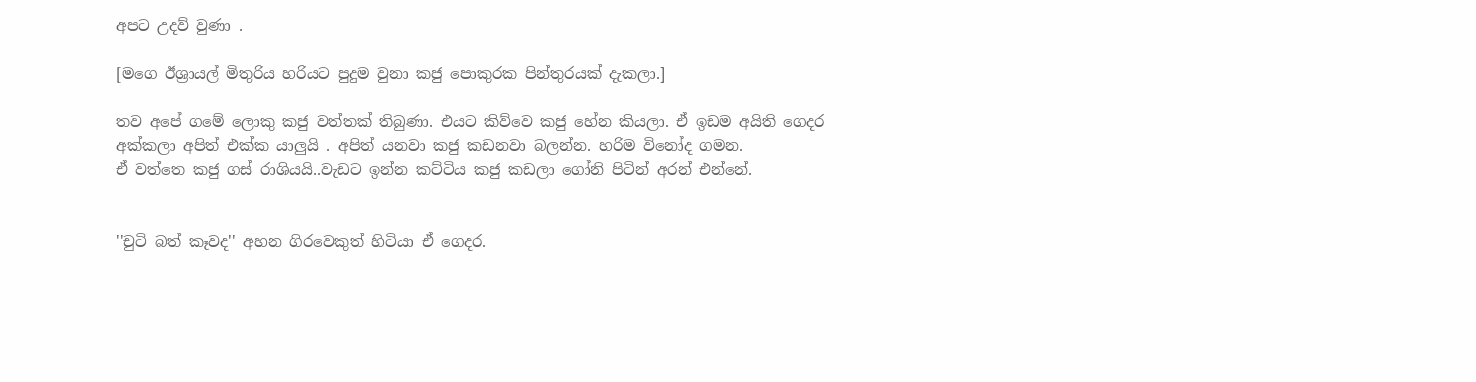අපට උදව් වුණා .

[මගෙ ඊශ්‍රායල් මිතුරිය හරියට පුදුම වුනා කජු පොකුරක පින්තුරයක් දැකලා.]

තව අපේ ගමේ ලොකු කජු වත්තක් තිබුණා. එයට කිව්වෙ කජු හේන කියලා. ඒ ඉඩම අයිති ගෙදර අක්කලා අපිත් එක්ක යාලුයි . අපිත් යනවා කජු කඩනවා බලන්න. හරිම විනෝද ගමන.
ඒ වත්තෙ කජු ගස් රාශියයි..වැඩට ඉන්න කට්ටිය කජු කඩලා ගෝනි පිටින් අරන් එන්නේ.


''චුටි බත් කෑවද'' අහන ගිරවෙකුත් හිටියා ඒ ගෙදර.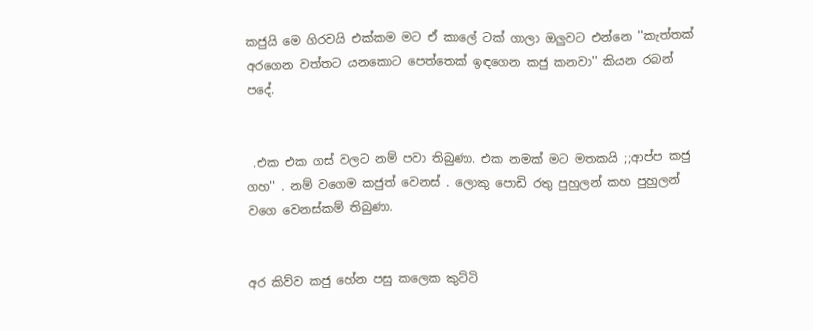කජුයි මෙ ගිරවයි එක්කම මට ඒ කාලේ ටක් ගාලා ඔලුවට එන්නෙ ''කැත්තක් අරගෙන වත්තට යනකොට පෙත්තෙක් ඉඳගෙන කජු කනවා'' කියන රබන් පදේ.


 .එක එක ගස් වලට නම් පවා තිබුණා. එක නමක් මට මතකයි ;;ආප්ප කජු ගහ'' . නම් වගෙම කජුත් වෙනස් . ලොකු පොඩි රතු පුහුලන් කහ පුහුලන් වගෙ වෙනස්කම් තිබුණා.


අර කිව්ව කජු හේන පසු කලෙක කුට්ටි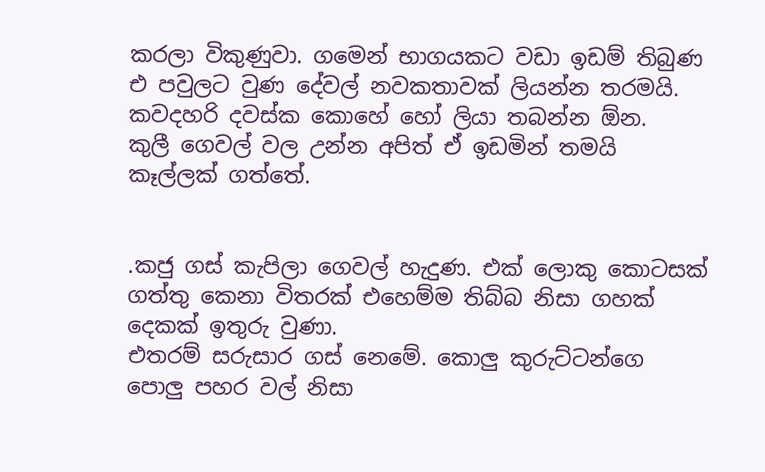කරලා විකුණුවා. ගමෙන් භාගයකට වඩා ඉඩම් තිබුණ එ පවුලට වුණ දේවල් නවකතාවක් ලියන්න තරමයි. කවදහරි දවස්ක කොහේ හෝ ලියා තබන්න ඕන.
කුලී ගෙවල් වල උන්න අපිත් ඒ ඉඩමින් තමයි කෑල්ලක් ගත්තේ.


.කජු ගස් කැපිලා ගෙවල් හැදුණ. එක් ලොකු කොටසක් ගත්තු කෙනා විතරක් එහෙම්ම තිබ්බ නිසා ගහක් දෙකක් ඉතුරු වුණා.
එතරම් සරුසාර ගස් නෙමේ. කොලු කුරුට්ටන්ගෙ පොලු පහර වල් නිසා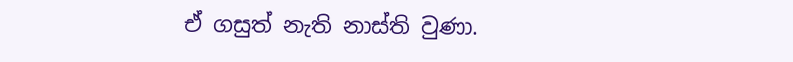ඒ ගසුත් නැති නාස්ති වුණා.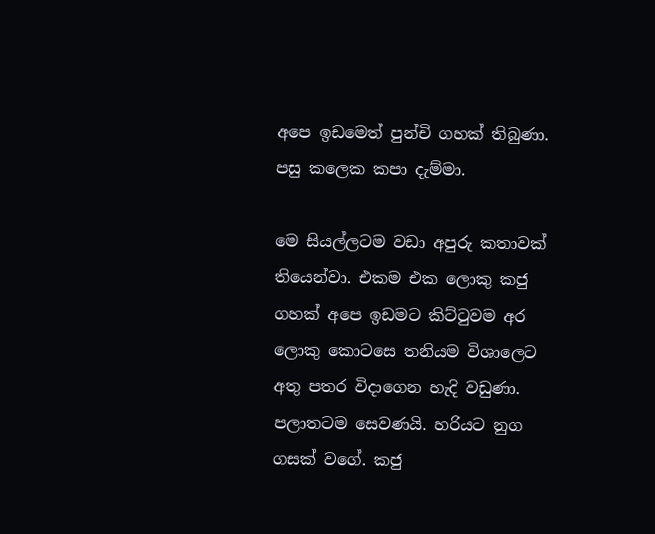අපෙ ඉඩමෙත් පුන්චි ගහක් තිබුණා. පසු කලෙක කපා දැම්මා.

මෙ සියල්ලටම වඩා අපුරු කතාවක් තියෙන්වා. එකම එක ලොකු කජු ගහක් අපෙ ඉඩමට කිට්ටුවම අර ලොකු කොටසෙ තනියම විශාලෙට අතු පතර විදාගෙන හැදි වඩුණා. පලාතටම සෙවණයි. හරියට නුග ගසක් වගේ. කජු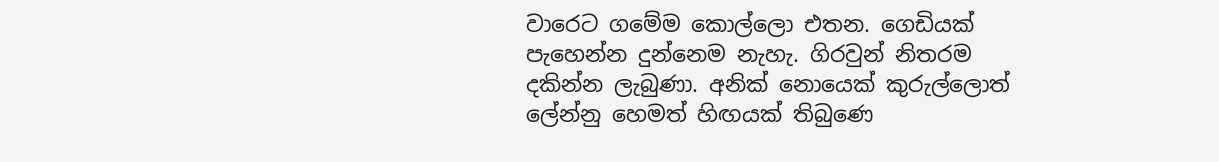වාරෙට ගමේම කොල්ලො එතන. ගෙඩියක් පැහෙන්න දුන්නෙම නැහැ. ගිරවුන් නිතරම දකින්න ලැබුණා. අනික් නොයෙක් කුරුල්ලොත් ලේන්නු හෙමත් හිඟයක් තිබුණෙ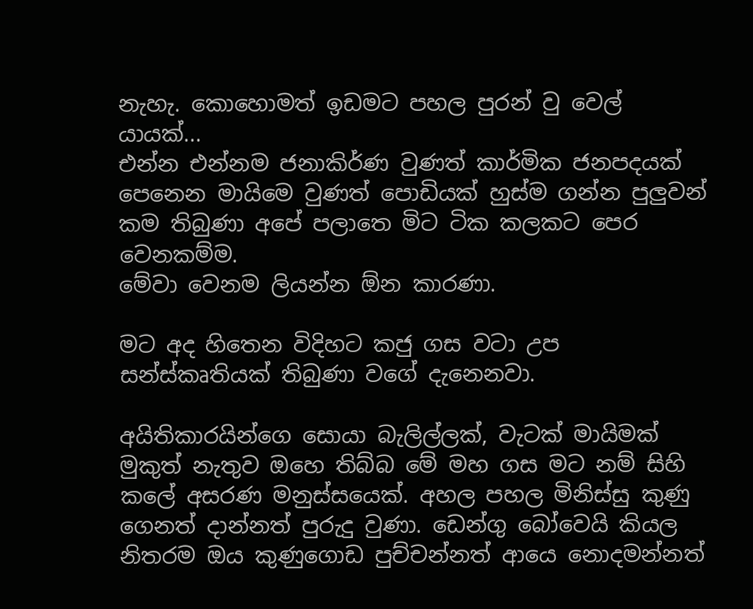නැහැ. කොහොමත් ඉඩමට පහල පුරන් වු වෙල් යායක්...
එන්න එන්නම ජනාකිර්ණ වුණත් කාර්මික ජනපදයක් පෙනෙන මායිමෙ වුණත් පොඩියක් හුස්ම ගන්න පුලුවන් කම තිබුණා අපේ පලාතෙ මිට ටික කලකට පෙර වෙනකම්ම.
මේවා වෙනම ලියන්න ඕන කාරණා.

මට අද හිතෙන විදිහට කජු ගස වටා උප සන්ස්කෘතියක් තිබුණා වගේ දැනෙනවා.

අයිතිකාරයින්ගෙ සොයා බැලිල්ලක්, වැටක් මායිමක් මුකුත් නැතුව ඔහෙ තිබ්බ මේ මහ ගස මට නම් සිහි කලේ අසරණ මනුස්සයෙක්. අහල පහල මිනිස්සු කුණු ගෙනත් දාන්නත් පුරුදු වුණා. ඩෙන්ගු බෝවෙයි කියල නිතරම ඔය කුණුගොඩ පුච්චන්නත් ආයෙ නොදමන්නත්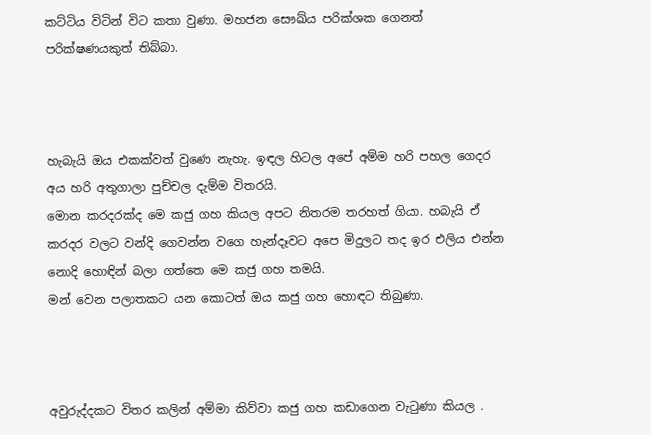කට්ටිය විටින් විට කතා වුණා. මහජන සෞඛ්ය පරික්ශක ගෙනත් පරික්ෂණයකුත් තිබ්බා.



හැබැයි ඔය එකක්වත් වුණෙ නැහැ. ඉඳල හිටල අපේ අම්ම හරි පහල ගෙදර අය හරි අතුගාලා පුච්චල දැම්ම විතරයි.
මොන කරදරක්ද මෙ කජු ගහ කියල අපට නිතරම තරහත් ගියා. හබැයි ඒ කරදර වලට වන්දි ගෙවන්න වගෙ හැන්දෑවට අපෙ මිදුලට තද ඉර එලිය එන්න නොදි හොඳින් බලා ගත්තෙ මෙ කජු ගහ තමයි.
මන් වෙන පලාතකට යන කොටත් ඔය කජු ගහ හොඳට තිබුණා.



අවුරුද්දකට විතර කලින් අම්මා කිව්වා කජු ගහ කඩාගෙන වැටුණා කියල .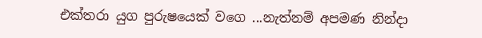එක්තරා යුග පුරුෂයෙක් වගෙ ...නැත්නම් අපමණ නින්දා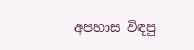අපහාස විඳපු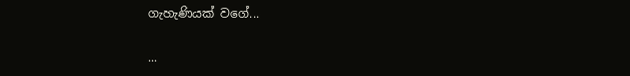ගැහැණියක් වගේ...

...